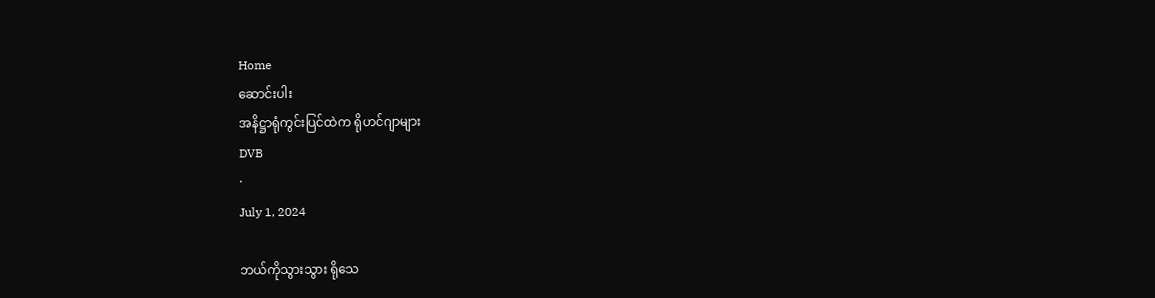Home
ဆောင်းပါး
အနိဋ္ဌာရုံကွင်းပြင်ထဲက ရိုဟင်ဂျာများ
DVB
·
July 1, 2024

ဘယ်ကိုသွားသွား ရိုသေ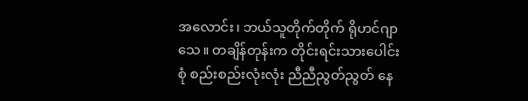အလောင်း၊ ဘယ်သူတိုက်တိုက် ရိုဟင်ဂျာသေ။ တချိန်တုန်းက တိုင်းရင်းသားပေါင်းစုံ စည်းစည်းလုံးလုံး ညီညီညွတ်ညွတ် နေ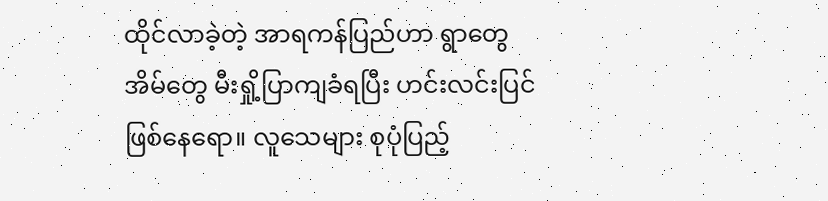ထိုင်လာခဲ့တဲ့ အာရကန်ပြည်ဟာ ရွာတွေ အိမ်တွေ မီးရှို့ပြာကျခံရပြီး ဟင်းလင်းပြင်ဖြစ်နေရော။ လူသေများ စုပုံပြည့်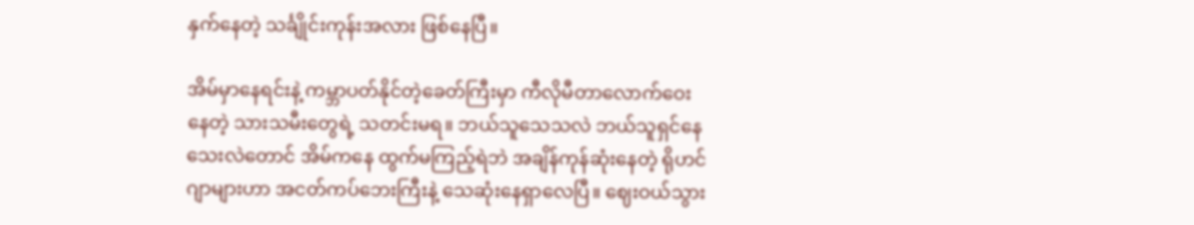နှက်နေတဲ့ သင်္ချိုင်းကုန်းအလား ဖြစ်နေပြီ။

အိမ်မှာနေရင်းနဲ့ ကမ္ဘာပတ်နိုင်တဲ့ခေတ်ကြီးမှာ ကီလိုမီတာလောက်ဝေးနေတဲ့ သားသမီးတွေရဲ့ သတင်းမရ။ ဘယ်သူသေသလဲ ဘယ်သူရှင်နေသေးလဲတောင် အိမ်ကနေ ထွက်မကြည့်ရဲဘဲ အချိန်ကုန်ဆုံးနေတဲ့ ရိုဟင်ဂျာများဟာ အငတ်ကပ်ဘေးကြီးနဲ့ သေဆုံးနေရှာလေပြီ။ ဈေးဝယ်သွား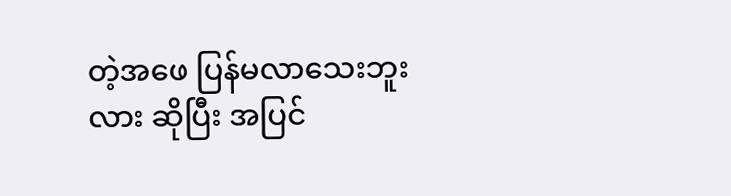တဲ့အဖေ ပြန်မလာသေးဘူးလား ဆိုပြီး အပြင်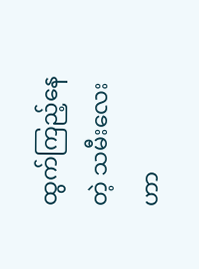ထွက်ကြည့်နေတဲ့ သမီးလေးဟာ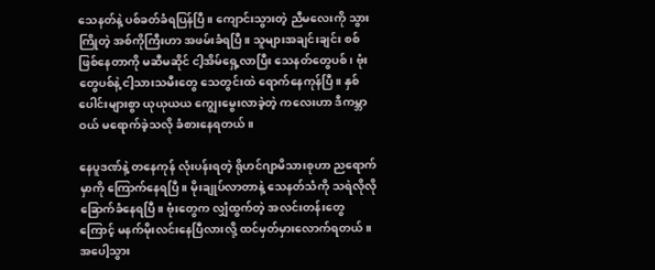သေနတ်နဲ့ ပစ်ခတ်ခံရပြန်ပြီ။ ကျောင်းသွားတဲ့ ညီမလေးကို သွားကြိုတဲ့ အစ်ကိုကြီးဟာ အဖမ်းခံရပြီ။ သူများအချင်းချင်း စစ်ဖြစ်နေတာကို မဆီမဆိုင် ငါ့အိမ်ရှေ့လာပြီး သေနတ်တွေပစ်၊ ဗုံးတွေပစ်နဲ့ ငါ့သားသမီးတွေ သေတွင်းထဲ ရောက်နေကုန်ပြီ။ နှစ်ပေါင်းများစွာ ယုယုယယ ကျွေးမွေးလာခဲ့တဲ့ ကလေးဟာ ဒီကမ္ဘာဝယ် မရောက်ခဲ့သလို ခံစားနေရတယ်။

နေပူဒဏ်နဲ့ တနေကုန် လုံးပန်းရတဲ့ ရိုဟင်ဂျာမိသားစုဟာ ညရောက်မှာကို ကြောက်နေရပြီ။ မိုးချုပ်လာတာနဲ့ သေနတ်သံကို သရဲလိုလို ခြောက်ခံနေရပြီ။ ဗုံးတွေက လျှံထွက်တဲ့ အလင်းတန်းတွေကြောင့် မနက်မိုးလင်းနေပြီလားလို့ ထင်မှတ်မှားလောက်ရတယ်။ အပေါ့သွား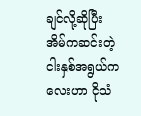ချင်လို့ဆိုပြီး အိမ်ကဆင်းတဲ့ ငါးနှစ်အရွယ်ကလေးဟာ ငိုသံ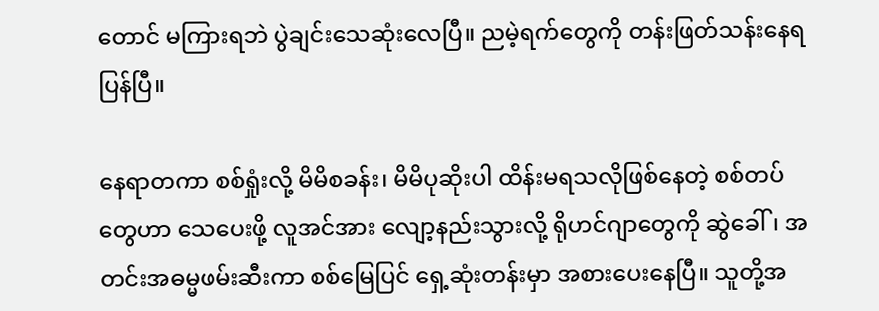တောင် မကြားရဘဲ ပွဲချင်းသေဆုံးလေပြီ။ ညမဲ့ရက်တွေကို တန်းဖြတ်သန်းနေရပြန်ပြီ။

နေရာတကာ စစ်ရှုံးလို့ မိမိစခန်း၊ မိမိပုဆိုးပါ ထိန်းမရသလိုဖြစ်နေတဲ့ စစ်တပ်တွေဟာ သေပေးဖို့ လူအင်အား လျော့နည်းသွားလို့ ရိုဟင်ဂျာတွေကို ဆွဲခေါ်၊ အတင်းအဓမ္မဖမ်းဆီးကာ စစ်မြေပြင် ရှေ့ဆုံးတန်းမှာ အစားပေးနေပြီ။ သူတို့အ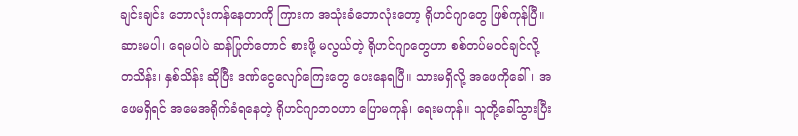ချင်းချင်း ဘောလုံးကန်နေတာကို ကြားက အသုံးခံဘောလုံးတော့ ရိုဟင်ဂျာတွေ ဖြစ်ကုန်ပြီ။ ဆားမပါ၊ ရေမပါပဲ ဆန်ပြုတ်တောင် စားဖို့ မလွယ်တဲ့ ရိုဟင်ဂျာတွေဟာ စစ်တပ်မဝင်ချင်လို့ တသိန်း၊ နှစ်သိန်း ဆိုပြီး ဒဏ်ငွေလျော်ကြေးတွေ ပေးနေရပြီ။ သားမရှိလို့ အဖေကိုခေါ်၊ အဖေမရှိရင် အမေအရိုက်ခံရနေတဲ့ ရိုဟင်ဂျာဘဝဟာ ပြောမကုန်၊ ရေးမကုန်။ သူတို့ခေါ်သွားပြီး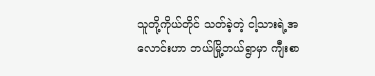သူတို့ကိုယ်တိုင် သတ်ခဲ့တဲ့ ငါ့သားရဲ့အလောင်းဟာ ဘယ်မြို့ဘယ်ရွာမှာ ကျီးစာ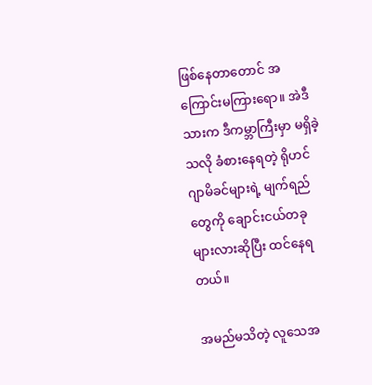ဖြစ်နေတာတောင် အကြောင်းမကြားရော။ အဲဒီသားက ဒီကမ္ဘာကြီးမှာ မရှိခဲ့သလို ခံစားနေရတဲ့ ရိုဟင်ဂျာမိခင်များရဲ့ မျက်ရည်တွေကို ချောင်းငယ်တခုများလားဆိုပြီး ထင်နေရတယ်။

အမည်မသိတဲ့ လူသေအ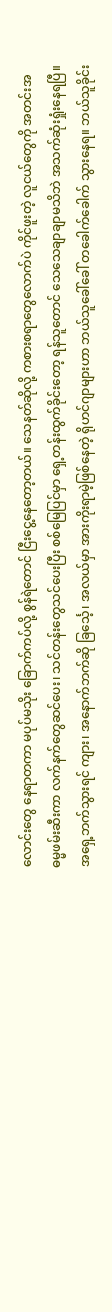လောင်းတွေ နေရာတကာ မပုပ်မသိုး ခြောက်ကပ်လို့ စွန်ရဲတောင် ငြီးငွေ့နေတော့တယ်။ သေနတ်ဆိုလို့ ကစားစရာတွေလောက်ပဲ ကိုင်ဖူးတဲ့ လူငယ်တွေကို အတင်းအဓမ္မဖမ်းဆီးကာ လက်နက်တွေဆင်ပေး၊ သင်တန်းတွေသင်ပေးပြီး စစ်မြေပြင်မှာ ရှေ့တန်းထွက်ခိုင်းတော့ ရန်သူတောင် သေသေချာချာမသိဘဲ အသက်ဆုံးရှုံးနေရပြီ။ အရှေ့ဘက်သွားရင် ကျား၊ အနောက်ဘက်ဆို ခြင်္သေ့၊ အလယ်မှာ အားကိုးရာမဲ့ဖြစ်နေတဲ့ ရိုဟင်ဂျာများဟာ ဘယ်သူခေါ်ခေါ် တခေါက်ခေါက် သွားနေရ။ ဘယ်သူခိုင်း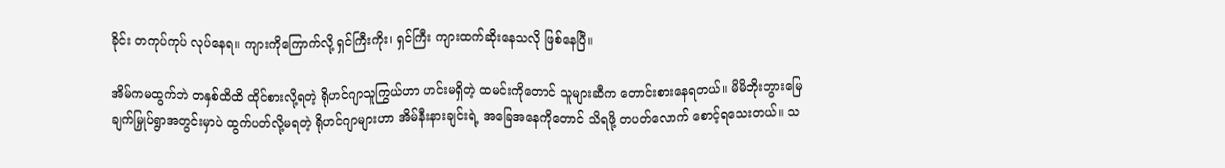ခိုင်း တကုပ်ကုပ် လုပ်နေရ။ ကျားကိုကြောက်လို့ ရှင်ကြီးကိုး၊ ရှင်ကြီး ကျားထက်ဆိုးနေသလို ဖြစ်နေပြီ။

အိမ်ကမထွက်ဘဲ တနှစ်ထိထိ ထိုင်စားလို့ရတဲ့ ရိုဟင်ဂျာသူကြွယ်ဟာ ဟင်းမရှိတဲ့ ထမင်းကိုတောင် သူများဆီက တောင်းစားနေရတယ်။ မိမိဘိုးဘွားမြေ ချက်မြှုပ်ရွာအတွင်းမှာပဲ ထွက်ပတ်လို့မရတဲ့ ရိုဟင်ဂျာများဟာ အိမ်နီးနားချင်းရဲ့ အခြေအနေကိုတောင် သိရဖို့ တပတ်လောက် စောင့်ရသေးတယ်။ သ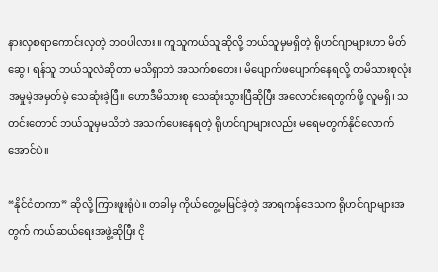နားလှစရာကောင်းလှတဲ့ ဘဝပါလား။ ကူသူကယ်သူဆိုလို့ ဘယ်သူမှမရှိတဲ့ ရိုဟင်ဂျာများဟာ မိတ်ဆွေ၊ ရန်သူ ဘယ်သူလဲဆိုတာ မသိရှာဘဲ အသက်စတေး၊ မိပျောက်ဖပျောက်နေရလို့ တမိသားစုလုံး အမှုမဲ့အမှတ်မဲ့ သေဆုံးခဲ့ပြီ။ ဟောဒီမိသားစု သေဆုံးသွားပြီဆိုပြီး အလောင်းရေတွက်ဖို့ လူမရှိ၊ သတင်းတောင် ဘယ်သူမှမသိဘဲ အသက်ပေးနေရတဲ့ ရိုဟင်ဂျာများလည်း မရေမတွက်နိုင်လောက်အောင်ပဲ။

“နိုင်ငံတကာ” ဆိုလို့ ကြားဖူးရုံပဲ။ တခါမှ ကိုယ်တွေ့မမြင်ခဲ့တဲ့ အာရကန်ဒေသက ရိုဟင်ဂျာများအတွက် ကယ်ဆယ်ရေးအဖွဲ့ဆိုပြီး ငို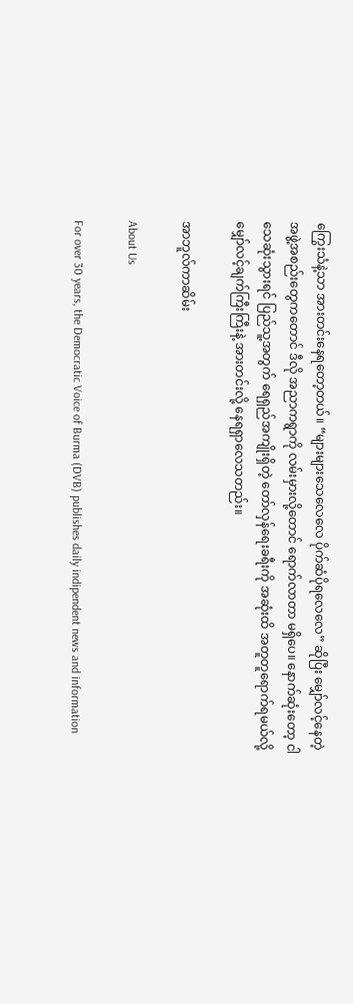ကြွေးသံနဲ့သာ အားတင်းနေရတော့တယ်။ “များများသေလေလေ ပိုက်ဆံပိုရလေလေ” ဆိုပြီး မျှော်လင့်နေတဲ့ အဖွဲ့အစည်းတွေကတောင် ဒီလို အညာကရွာကို လမ်းမှားလို့တောင် ရောက်လာတာ မရှိပေ။ နောက်ဆုံးတော့ ငါ သေဆုံးသွားရင် ပြည်သူ့အတွက် ရေရှည်အကျိုးရှိတဲ့ တော်လှန်ရေးခရီးကို အဆုံးထိ အတူတူရောက်ရမယ်လို့ မျှော်လင့်ချက်ကြီးကြီးနဲ့ အားတင်းလို့ နေရရှာလေသတည်း။

အာဘူလ်ကာဆိမ်း

About Us

For over 30 years, the Democratic Voice of Burma (DVB) publishes daily indipendent news and information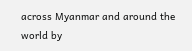across Myanmar and around the world by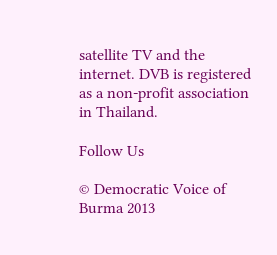satellite TV and the internet. DVB is registered as a non-profit association in Thailand.

Follow Us

© Democratic Voice of Burma 2013